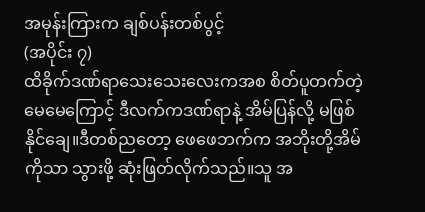အမုန်းကြားက ချစ်ပန်းတစ်ပွင့်
(အပိုင်း ၇)
ထိခိုက်ဒဏ်ရာသေးသေးလေးကအစ စိတ်ပူတက်တဲ့ မေမေကြောင့် ဒီလက်ကဒဏ်ရာနဲ့ အိမ်ပြန်လို့ မဖြစ်နိုင်ချေ။ဒီတစ်ညတော့ ဖေဖေဘက်က အဘိုးတို့အိမ်ကိုသာ သွားဖို့ ဆုံးဖြတ်လိုက်သည်။သူ အ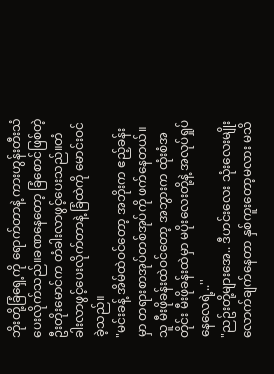ဘိုးတို့ခြံရှေ့ကို ရောက်တာနဲ့ ကားဟွန်းတီးသံပေးလိုက်သည်။ခဏနေတော့ ခြံစောင်ဖြစ်တဲ့ ဦးတိုးမောင်က တံခါးလာဖွင့်ပေးသည်။တံခါးလာဖွင့်ပေးလိုက်တာနဲ့ ခြံထဲကို မောင်းဝင်ခဲ့သည်။
"မင်းခန့် အိမ်ထဲဝင်တော့ အဘိုးက ဧည့်ခန်းမှာ တရားစာအုပ်တစ်အုပ်ကို ဖက်နေတယ်။သူ မီးဖိုခန်းထဲဝင်တော့ အဘွားက ထုံးစံအတိုင်း မီးဖိုခန်းထဲမှာ မပိုးလေးတို့နဲ့ အလုပ်ရှုပ်နေလေရဲ့..''
"ညဥ်းတို့များအေ.. ဒီဟင်းလေး သုံးလေးမျိုးလောက်ချက်နေတာ နှစ်ကူးတော့မလား မသိ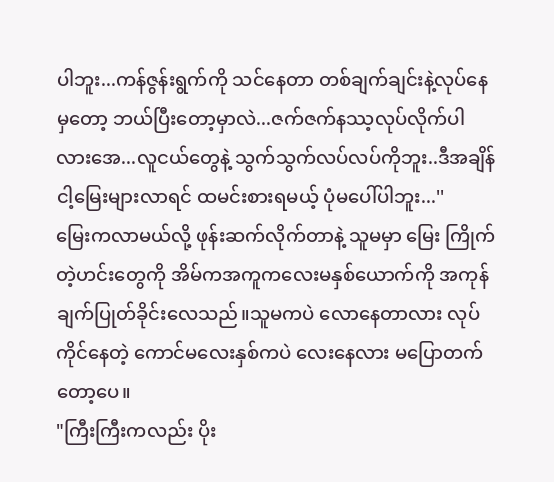ပါဘူး...ကန်ဇွန်းရွက်ကို သင်နေတာ တစ်ချက်ချင်းနဲ့လုပ်နေမှတော့ ဘယ်ပြီးတော့မှာလဲ...ဇက်ဇက်နဿ့လုပ်လိုက်ပါလားအေ...လူငယ်တွေနဲ့ သွက်သွက်လပ်လပ်ကိုဘူး..ဒီအချိန် ငါ့မြေးများလာရင် ထမင်းစားရမယ့် ပုံမပေါ်ပါဘူး...''
မြေးကလာမယ်လို့ ဖုန်းဆက်လိုက်တာနဲ့ သူမမှာ မြေး ကြိုက်တဲ့ဟင်းတွေကို အိမ်ကအကူကလေးမနှစ်ယောက်ကို အကုန်ချက်ပြုတ်ခိုင်းလေသည်။သူမကပဲ လောနေတာလား လုပ်ကိုင်နေတဲ့ ကောင်မလေးနှစ်ကပဲ လေးနေလား မပြောတက်တော့ပေ။
"ကြီးကြီးကလည်း ပိုး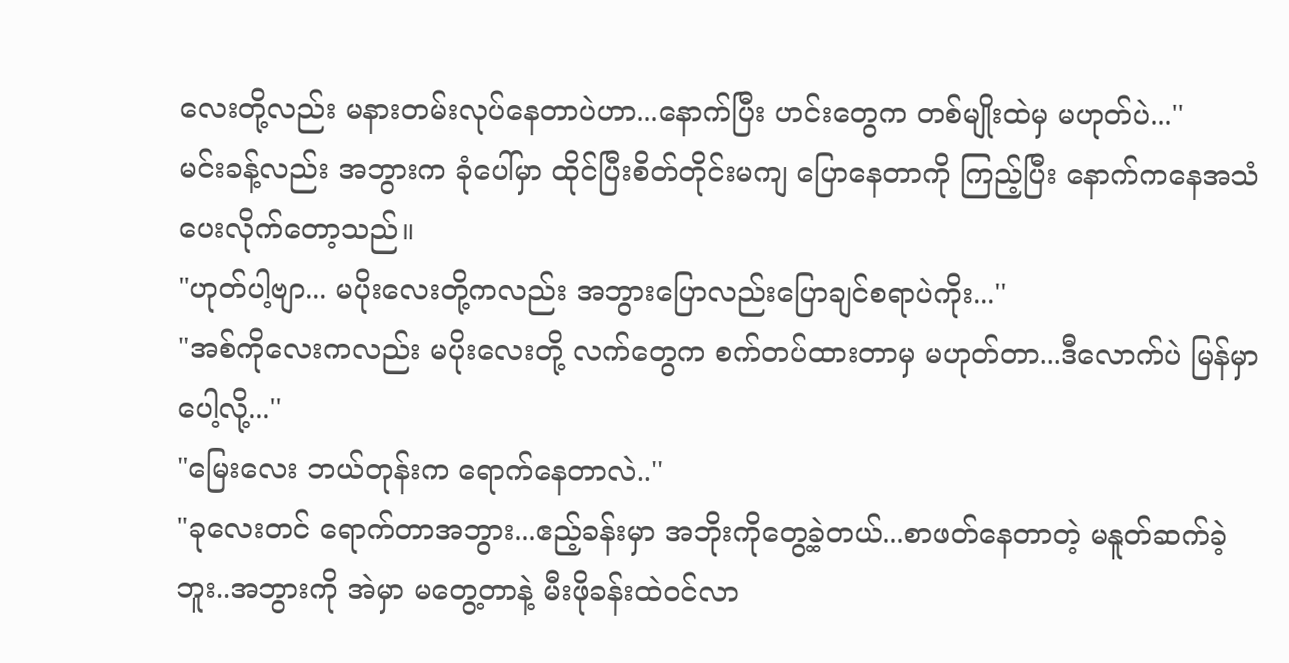လေးတို့လည်း မနားတမ်းလုပ်နေတာပဲဟာ...နောက်ပြီး ဟင်းတွေက တစ်မျိုးထဲမှ မဟုတ်ပဲ...''
မင်းခန့်လည်း အဘွားက ခုံပေါ်မှာ ထိုင်ပြီးစိတ်တိုင်းမကျ ပြောနေတာကို ကြည့်ပြီး နောက်ကနေအသံပေးလိုက်တော့သည်။
"ဟုတ်ပါ့ဗျာ... မပိုးလေးတို့ကလည်း အဘွားပြောလည်းပြောချင်စရာပဲကိုး...''
"အစ်ကိုလေးကလည်း မပိုးလေးတို့ လက်တွေက စက်တပ်ထားတာမှ မဟုတ်တာ...ဒီလောက်ပဲ မြန်မှာပေါ့လို့...''
"မြေးလေး ဘယ်တုန်းက ရောက်နေတာလဲ..''
"ခုလေးတင် ရောက်တာအဘွား...ဧည့်ခန်းမှာ အဘိုးကိုတွေ့ခဲ့တယ်...စာဖတ်နေတာတဲ့ မနူတ်ဆက်ခဲ့ဘူး..အဘွားကို အဲမှာ မတွေ့တာနဲ့ မီးဖိုခန်းထဲဝင်လာ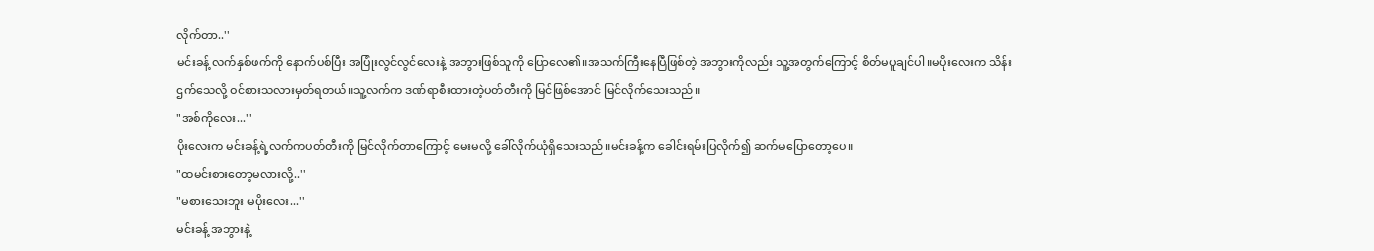လိုက်တာ..''
မင်းခန့် လက်နှစ်ဖက်ကို နောက်ပစ်ပြီး အပြုံးလွင်လွင်လေးနဲ့ အဘွားဖြစ်သူကို ပြောလေ၏။အသက်ကြီးနေပြီဖြစ်တဲ့ အဘွားကိုလည်း သူ့အတွက်ကြောင့် စိတ်မပူချင်ပါ။မပိုးလေးက သိန်းဌက်သေလို့ ဝင်စားသလားမှတ်ရတယ်။သူ့လက်က ဒဏ်ရာစီးထားတဲ့ပတ်တီးကို မြင်ဖြစ်အောင် မြင်လိုက်သေးသည်။
"အစ်ကိုလေး...''
ပိုးလေးက မင်းခန့်ရဲ့လက်ကပတ်တီးကို မြင်လိုက်တာကြောင့် မေးမလို့ ခေါ်လိုက်ယုံရှိသေးသည်။မင်းခန့်က ခေါင်းရမ်းပြလိုက်၍ ဆက်မပြောတော့ပေ။
"ထမင်းစားတော့မလားလို့..''
"မစားသေးဘူး မပိုးလေး...''
မင်းခန့် အဘွားနဲ့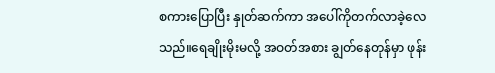စကားပြောပြီး နှုတ်ဆက်ကာ အပေါ်ကိုတက်လာခဲ့လေသည်။ရေချိုးမိုးမလို့ အဝတ်အစား ချွတ်နေတုန်မှာ ဖုန်း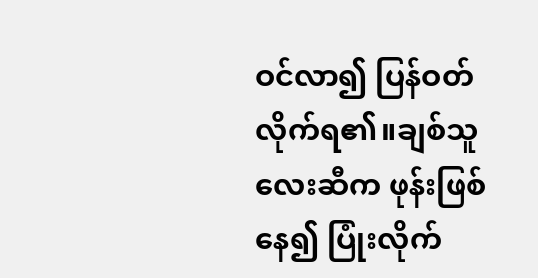ဝင်လာ၍ ပြန်ဝတ်လိုက်ရ၏။ချစ်သူလေးဆီက ဖုန်းဖြစ်နေ၍ ပြုံးလိုက်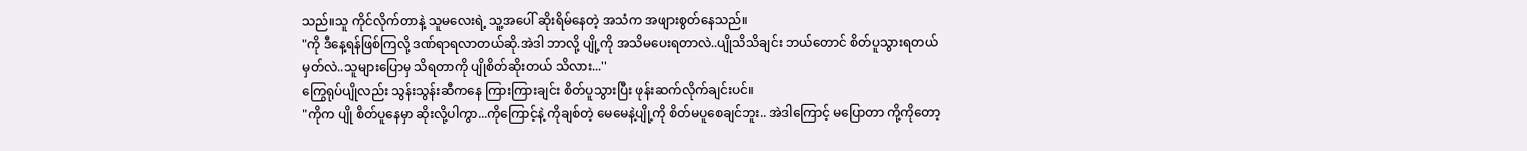သည်။သူ ကိုင်လိုက်တာနဲ့ သူမလေးရဲ့ သူ့အပေါ် ဆိုးရိမ်နေတဲ့ အသံက အဖျားစွတ်နေသည်။
"ကို ဒီနေ့ရန်ဖြစ်ကြလို့ ဒဏ်ရာရလာတယ်ဆို.အဲဒါ ဘာလို့ ပျို့ကို အသိမပေးရတာလဲ..ပျိုသိသိချင်း ဘယ်တောင် စိတ်ပူသွားရတယ်မှတ်လဲ..သူများပြောမှ သိရတာကို ပျိုစိတ်ဆိုးတယ် သိလား...''
ကြွေရုပ်ပျိုလည်း သွန်းသွန်းဆီကနေ ကြားကြားချင်း စိတ်ပူသွားပြီး ဖုန်းဆက်လိုက်ချင်းပင်။
"ကိုက ပျို စိတ်ပူနေမှာ ဆိုးလို့ပါကွာ...ကိုကြောင့်နဲ့ ကိုချစ်တဲ့ မေမေနဲ့ပျို့ကို စိတ်မပူစေချင်ဘူး.. အဲဒါကြောင့် မပြောတာ ကို့ကိုတော့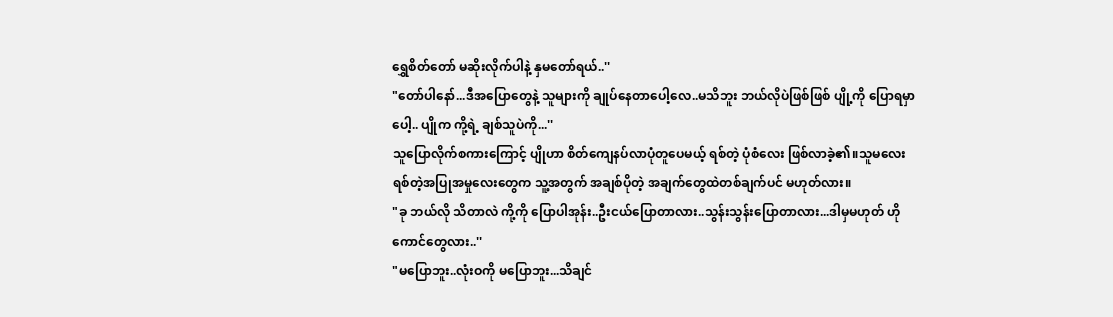ရွှေစိတ်တော် မဆိုးလိုက်ပါနဲ့ နှမတော်ရယ်..''
"တော်ပါနော်...ဒီအပြောတွေနဲ့ သူများကို ချုပ်နေတာပေါ့လေ..မသိဘူး ဘယ်လိုပဲဖြစ်ဖြစ် ပျို့ကို ပြောရမှာပေါ့.. ပျိုက ကို့ရဲ့ ချစ်သူပဲကို...''
သူပြောလိုက်စကားကြောင့် ပျိုဟာ စိတ်ကျေနပ်လာပုံတူပေမယ့် ရစ်တဲ့ ပုံစံလေး ဖြစ်လာခဲ့၏။သူမလေး ရစ်တဲ့အပြုအမှုလေးတွေက သူ့အတွက် အချစ်ပိုတဲ့ အချက်တွေထဲတစ်ချက်ပင် မဟုတ်လား။
"ခု ဘယ်လို သိတာလဲ ကို့ကို ပြောပါအုန်း..ဦးငယ်ပြောတာလား..သွန်းသွန်းပြောတာလား...ဒါမှမဟုတ် ဟိုကောင်တွေလား..''
"မပြောဘူး..လုံးဝကို မပြောဘူး...သိချင်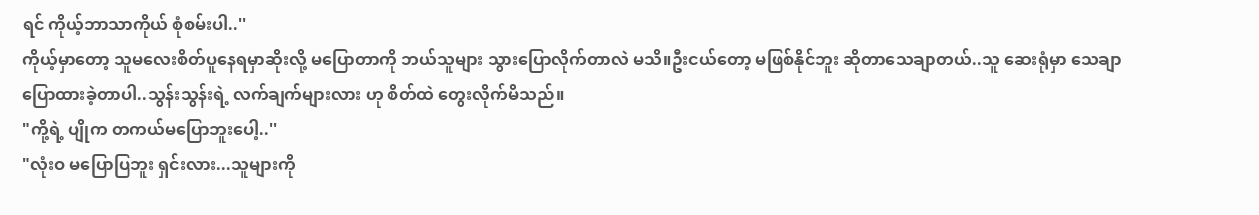ရင် ကိုယ့်ဘာသာကိုယ် စုံစမ်းပါ..''
ကိုယ့်မှာတော့ သူမလေးစိတ်ပူနေရမှာဆိုးလို့ မပြောတာကို ဘယ်သူများ သွားပြောလိုက်တာလဲ မသိ။ဦးငယ်တော့ မဖြစ်နိုင်ဘူး ဆိုတာသေချာတယ်..သူ ဆေးရုံမှာ သေချာပြောထားခဲ့တာပါ..သွန်းသွန်းရဲ့ လက်ချက်များလား ဟု စိတ်ထဲ တွေးလိုက်မိသည်။
"ကို့ရဲ့ ပျိုက တကယ်မပြောဘူးပေါ့..''
"လုံးဝ မပြောပြဘူး ရှင်းလား...သူများကို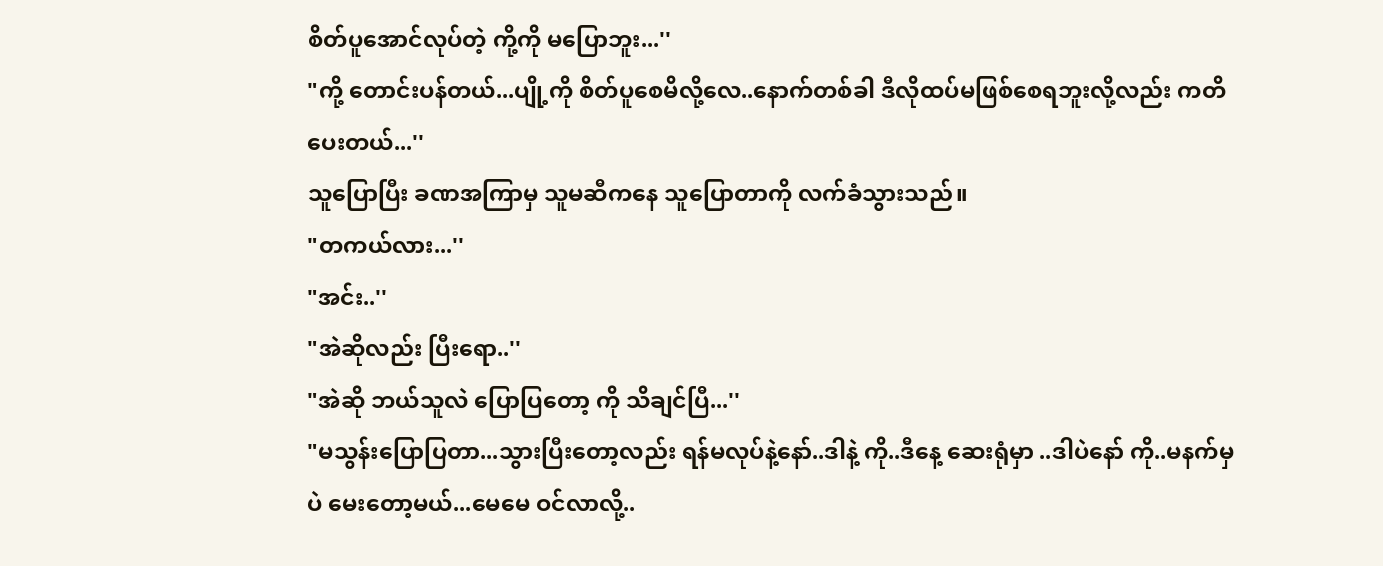စိတ်ပူအောင်လုပ်တဲ့ ကို့ကို မပြောဘူး...''
"ကို့ တောင်းပန်တယ်...ပျို့ကို စိတ်ပူစေမိလို့လေ..နောက်တစ်ခါ ဒီလိုထပ်မဖြစ်စေရဘူးလို့လည်း ကတိပေးတယ်...''
သူပြောပြီး ခဏအကြာမှ သူမဆီကနေ သူပြောတာကို လက်ခံသွားသည်။
"တကယ်လား...''
"အင်း..''
"အဲဆိုလည်း ပြီးရော..''
"အဲဆို ဘယ်သူလဲ ပြောပြတော့ ကို သိချင်ပြီ...''
"မသွန်းပြောပြတာ...သွားပြီးတော့လည်း ရန်မလုပ်နဲ့နော်..ဒါနဲ့ ကို..ဒီနေ့ ဆေးရုံမှာ ..ဒါပဲနော် ကို..မနက်မှပဲ မေးတော့မယ်...မေမေ ဝင်လာလို့..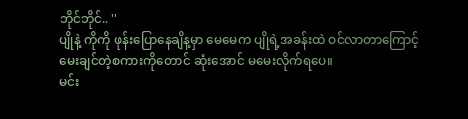ဘိုင်ဘိုင်.. ''
ပျိုနဲ့ ကိုကို ဖုန်းပြောနေချိန့မှာ မေမေက ပျိုရဲ့အခန်းထဲ ဝင်လာတာကြောင့် မေးချင်တဲ့စကားကိုတောင် ဆုံးအောင် မမေးလိုက်ရပေ။
မင်း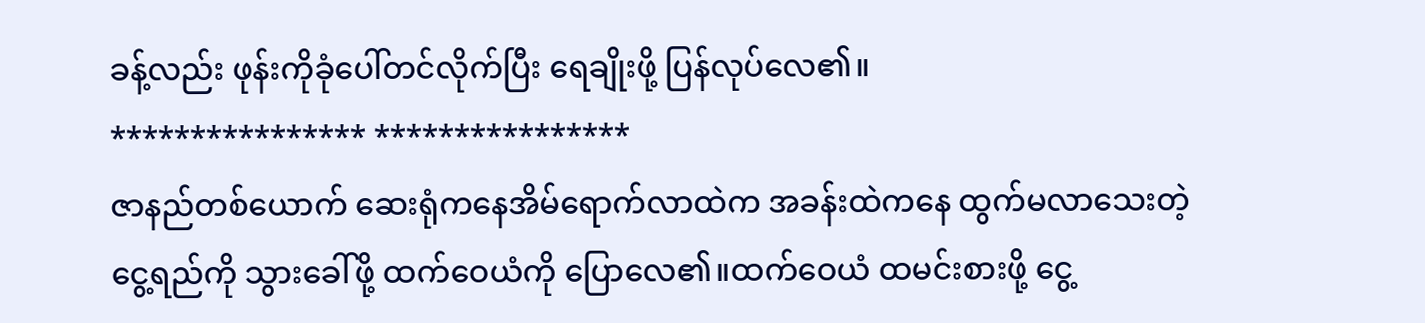ခန့်လည်း ဖုန်းကိုခုံပေါ်တင်လိုက်ပြီး ရေချိုးဖို့ ပြန်လုပ်လေ၏။
**************** ****************
ဇာနည်တစ်ယောက် ဆေးရုံကနေအိမ်ရောက်လာထဲက အခန်းထဲကနေ ထွက်မလာသေးတဲ့ ငွေ့ရည်ကို သွားခေါ်ဖို့ ထက်ဝေယံကို ပြောလေ၏။ထက်ဝေယံ ထမင်းစားဖို့ ငွေ့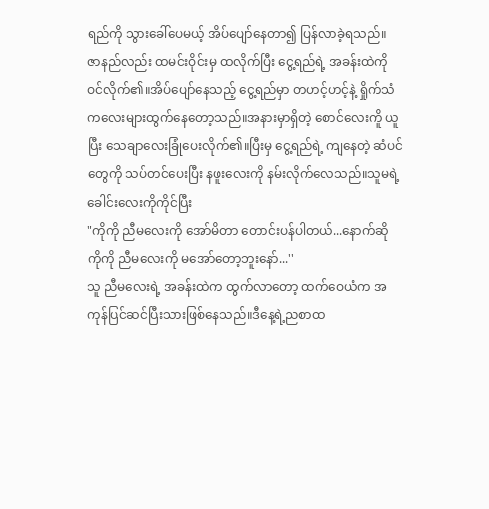ရည်ကို သွားခေါ်ပေမယ့် အိပ်ပျော်နေတာ၍ ပြန်လာခဲ့ရသည်။
ဇာနည်လည်း ထမင်းဝိုင်းမှ ထလိုက်ပြီး ငွေ့ရည်ရဲ့ အခန်းထဲကို ဝင်လိုက်၏။အိပ်ပျော်နေသည့် ငွေ့ရည်မှာ တဟင့်ဟင့်နဲ့ ရှိုက်သံကလေးများထွက်နေတော့သည်။အနားမှာရှိတဲ့ စောင်လေးကိူ ယူပြီး သေချာလေးခြုံပေးလိုက်၏။ပြီးမှ ငွေ့ရည်ရဲ့ ကျနေတဲ့ ဆံပင်တွေကို သပ်တင်ပေးပြီး နဖူးလေးကို နမ်းလိုက်လေသည်။သူမရဲ့ ခေါင်းလေးကိုကိုင်ပြီး
"ကိုကို ညီမလေးကို အော်မိတာ တောင်းပန်ပါတယ်...နောက်ဆို ကိုကို ညီမလေးကို မအော်တော့ဘူးနော်...''
သူ ညီမလေးရဲ့ အခန်းထဲက ထွက်လာတော့ ထက်ဝေယံက အကုန်ပြင်ဆင်ပြီးသားဖြစ်နေသည်။ဒီနေ့ရဲ့ညစာထ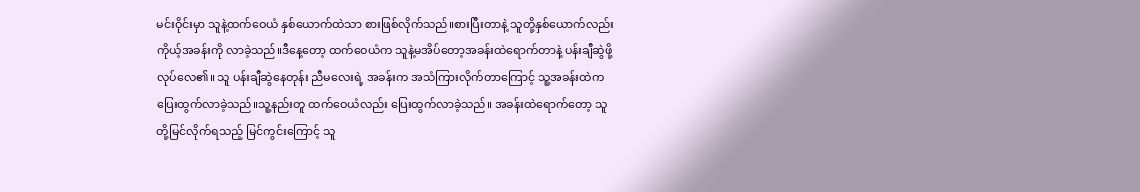မင်းဝိုင်းမှာ သူနဲ့ထက်ဝေယံ နှစ်ယောက်ထဲသာ စားဖြစ်လိုက်သည်။စားပြီးတာနဲ့ သူတို့နှစ်ယောက်လည်း ကိုယ့်အခန်းကို လာခဲ့သည်။ဒီနေ့တော့ ထက်ဝေယံက သူနဲ့မအိပ်တော့အခန်းထဲရောက်တာနဲ့ ပန်းချီဆွဲဖို့ လုပ်လေ၏။ သူ ပန်းချီဆွဲနေတုန်း ညီမလေးရဲ့ အခန်းက အသံကြားလိုက်တာကြောင့် သူ့အခန်းထဲက ပြေးထွက်လာခဲ့သည်။သူ့နည်းတူ ထက်ဝေယံလည်း ပြေးထွက်လာခဲ့သည်။ အခန်းထဲရောက်တော့ သူတို့မြင်လိုက်ရသည့် မြင်ကွင်းကြောင့် သူ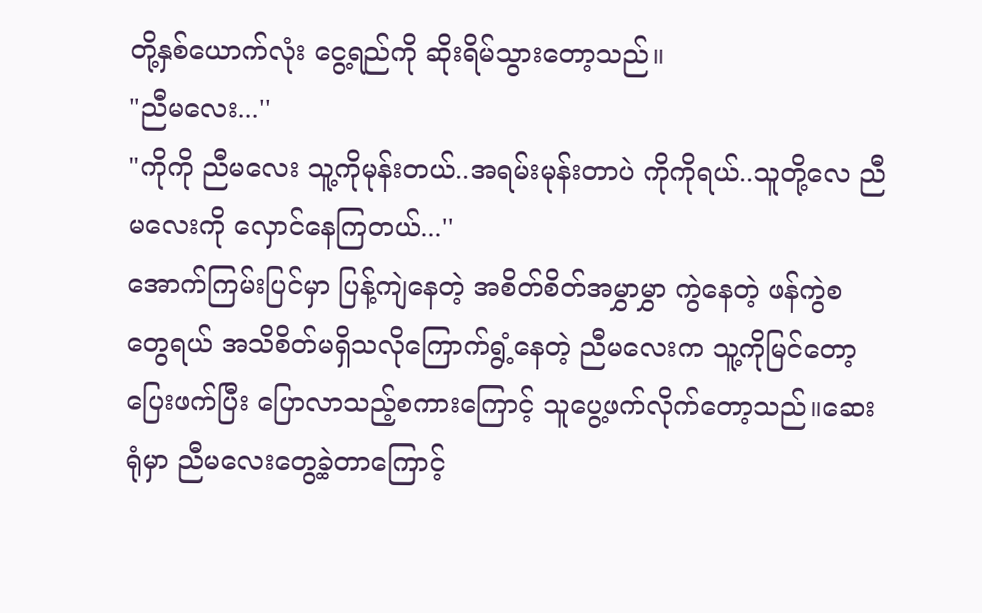တို့နှစ်ယောက်လုံး ငွေ့ရည်ကို ဆိုးရိမ်သွားတော့သည်။
"ညီမလေး...''
"ကိုကို ညီမလေး သူ့ကိုမုန်းတယ်..အရမ်းမုန်းတာပဲ ကိုကိုရယ်..သူတို့လေ ညီမလေးကို လှောင်နေကြတယ်...''
အောက်ကြမ်းပြင်မှာ ပြန့်ကျဲနေတဲ့ အစိတ်စိတ်အမွှာမွှာ ကွဲနေတဲ့ ဖန်ကွဲစတွေရယ် အသိစိတ်မရှိသလိုကြောက်ရွံ့နေတဲ့ ညီမလေးက သူ့ကိုမြင်တော့ ပြေးဖက်ပြီး ပြောလာသည့်စကားကြောင့် သူပွေ့ဖက်လိုက်တော့သည်။ဆေးရုံမှာ ညီမလေးတွေ့ခဲ့တာကြောင့်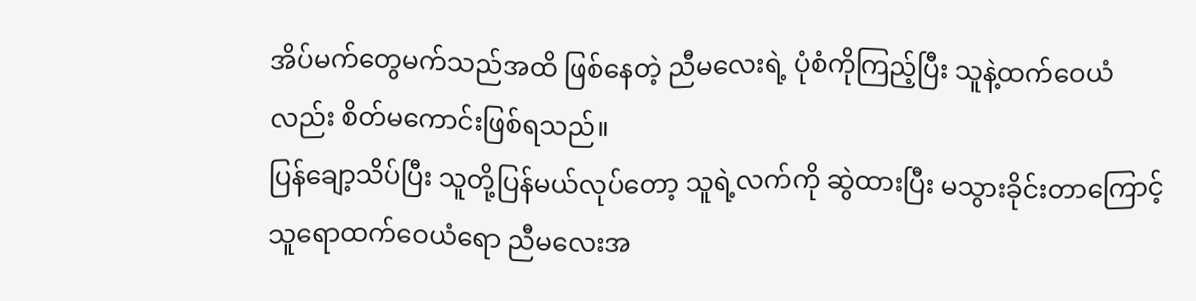အိပ်မက်တွေမက်သည်အထိ ဖြစ်နေတဲ့ ညီမလေးရဲ့ ပုံစံကိုကြည့်ပြီး သူနဲ့ထက်ဝေယံလည်း စိတ်မကောင်းဖြစ်ရသည်။
ပြန်ချော့သိပ်ပြီး သူတို့ပြန်မယ်လုပ်တော့ သူရဲ့လက်ကို ဆွဲထားပြီး မသွားခိုင်းတာကြောင့် သူရောထက်ဝေယံရော ညီမလေးအ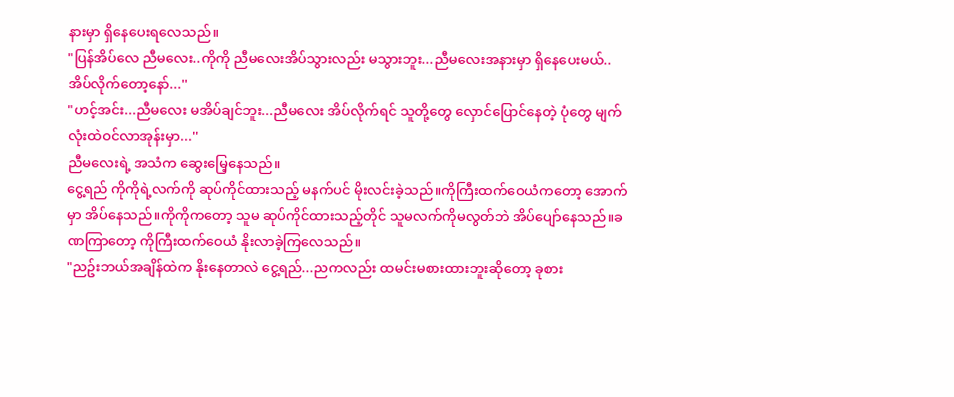နားမှာ ရှိနေပေးရလေသည်။
"ပြန်အိပ်လေ ညီမလေး..ကိုကို ညီမလေးအိပ်သွားလည်း မသွားဘူး...ညီမလေးအနားမှာ ရှိနေပေးမယ်..အိပ်လိုက်တော့နော်...''
"ဟင့်အင်း...ညီမလေး မအိပ်ချင်ဘူး...ညီမလေး အိပ်လိုက်ရင် သူတို့တွေ လှောင်ပြောင်နေတဲ့ ပုံတွေ မျက်လုံးထဲဝင်လာအုန်းမှာ...''
ညီမလေးရဲ့ အသံက ဆွေးမြေ့နေသည်။
ငွေ့ရည် ကိုကိုရဲ့လက်ကို ဆုပ်ကိုင်ထားသည့် မနက်ပင် မိုးလင်းခဲ့သည်။ကိုကြီးထက်ဝေယံကတော့ အောက်မှာ အိပ်နေသည်။ကိုကိုကတော့ သူမ ဆုပ်ကိုင်ထားသည့်တိုင် သူမလက်ကိုမလွတ်ဘဲ အိပ်ပျော်နေသည်။ခဏကြာတော့ ကိုကြီးထက်ဝေယံ နိုးလာခဲ့ကြလေသည်။
"ညဥ်းဘယ်အချိန်ထဲက နိုးနေတာလဲ ငွေ့ရည်...ညကလည်း ထမင်းမစားထားဘူးဆိုတော့ ခုစား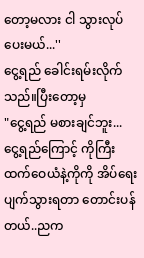တော့မလား ငါ သွားလုပ်ပေးမယ်...''
ငွေ့ရည် ခေါင်းရမ်းလိုက်သည်။ပြီးတော့မှ
"ငွေ့ရည် မစားချင်ဘူး... ငွေ့ရည်ကြောင့် ကိုကြီးထက်ဝေယံနဲ့ကိုကို အိပ်ရေးပျက်သွားရတာ တောင်းပန်တယ်..ညက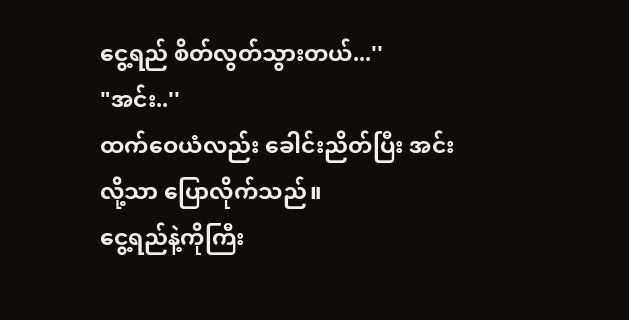ငွေ့ရည် စိတ်လွတ်သွားတယ်...''
"အင်း..''
ထက်ဝေယံလည်း ခေါင်းညိတ်ပြီး အင်းလို့သာ ပြောလိုက်သည်။
ငွေ့ရည်နဲ့ကိုကြီး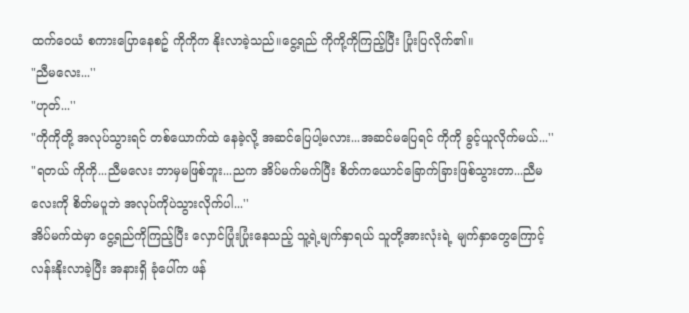ထက်ဝေယံ စကားပြောနေစဥ် ကိုကိုက နိုးလာခဲ့သည်။ငွေ့ရည် ကိုကို့ကိုကြည့်ပြီး ပြုံးပြလိုက်၏။
"ညီမလေး...''
"ဟုတ်...''
"ကိုကိုတို့ အလုပ်သွားရင် တစ်ယောက်ထဲ နေခဲ့လို့ အဆင်ပြေပါ့မလား...အဆင်မပြေရင် ကိုကို ခွင့်ယူလိုက်မယ်...''
"ရတယ် ကိုကို...ညီမလေး ဘာမှမဖြစ်ဘူး...ညက အိပ်မက်မက်ပြီး စိတ်ကယောင်ခြောက်ခြားဖြစ်သွားတာ...ညီမလေးကို စိတ်မပူဘဲ အလုပ်ကိုပဲသွားလိုက်ပါ...''
အိပ်မက်ထဲမှာ ငွေ့ရည်ကိုကြည့်ပြီး လှောင်ပြုံးပြုံးနေသည့် သူ့ရဲ့မျက်နှာရယ် သူတို့အားလုံးရဲ့ မျက်နှာတွေကြောင့် လန်းနိုးလာခဲ့ပြီး အနားရှိ ခုံပေါ်က ဖန်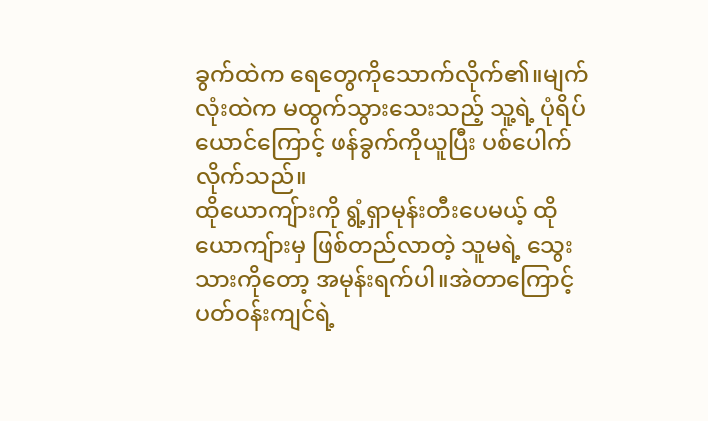ခွက်ထဲက ရေတွေကိုသောက်လိုက်၏။မျက်လုံးထဲက မထွက်သွားသေးသည့် သူ့ရဲ့ ပုံရိပ်ယောင်ကြောင့် ဖန်ခွက်ကိုယူပြီး ပစ်ပေါက်လိုက်သည်။
ထိုယောကျ်ားကို ရွံ့ရှာမုန်းတီးပေမယ့် ထိုယောကျ်ားမှ ဖြစ်တည်လာတဲ့ သူမရဲ့ သွေးသားကိုတော့ အမုန်းရက်ပါ။အဲတာကြောင့် ပတ်ဝန်းကျင်ရဲ့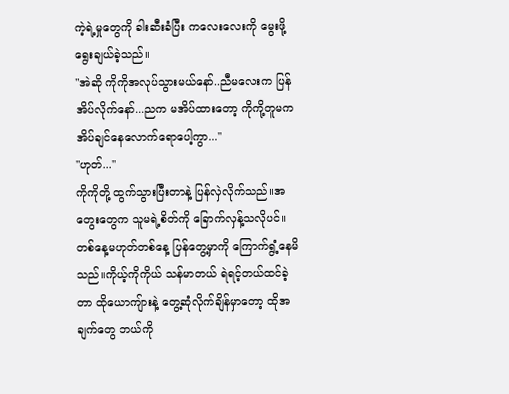ကဲ့ရဲ့မှုတွေကို ခါးဆီးခံပြီး ကလေးလေးကို မွေးဖို့ ရွေးချယ်ခဲ့သည်။
"အဲဆို ကိုကိုအလုပ်သွားမယ်နော်..ညီမလေးက ပြန်အိပ်လိုက်နော်...ညက မအိပ်ထားတော့ ကိုကို့တူမက အိပ်ချင်နေလောက်ရောပေါ့ကွာ...''
"ဟုတ်...''
ကိုကိုတို့ ထွက်သွားပြီးတာနဲ့ ပြန်လှဲလိုက်သည်။အတွေးတွေက သူမရဲ့စိတ်ကို ခြောက်လှန့်သလိုပင်။တစ်နေ့မဟုတ်တစ်နေ့ ပြန်တွေ့မှာကို ကြောက်ရွံ့နေမိသည်။ကိုယ့်ကိုကိုယ် သန်မာတယ် ရဲရင့်တယ်ထင်ခဲ့တာ ထိုယောကျ်ားနဲ့ တွေ့ဆုံလိုက်ချိန်မှာတော့ ထိုအချက်တွေ ဘယ်ကို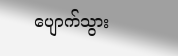ပျောက်သွား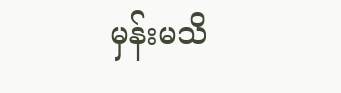မှန်းမသိ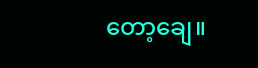တော့ချေ။